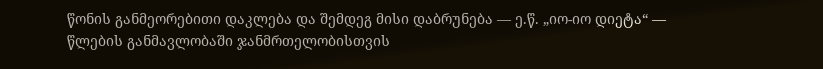წონის განმეორებითი დაკლება და შემდეგ მისი დაბრუნება — ე.წ. „იო-იო დიეტა“ — წლების განმავლობაში ჯანმრთელობისთვის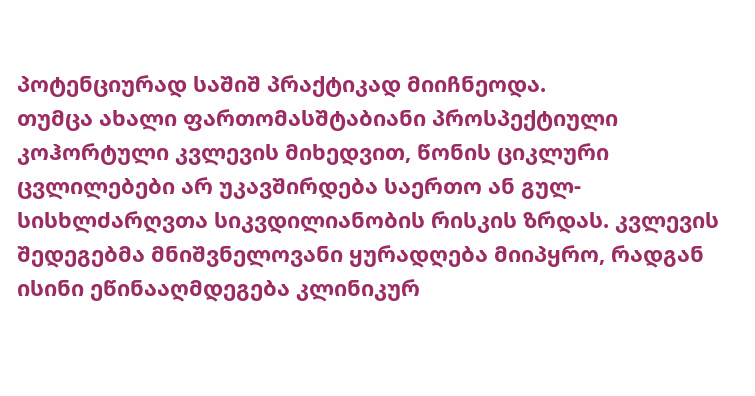პოტენციურად საშიშ პრაქტიკად მიიჩნეოდა.
თუმცა ახალი ფართომასშტაბიანი პროსპექტიული კოჰორტული კვლევის მიხედვით, წონის ციკლური ცვლილებები არ უკავშირდება საერთო ან გულ-სისხლძარღვთა სიკვდილიანობის რისკის ზრდას. კვლევის შედეგებმა მნიშვნელოვანი ყურადღება მიიპყრო, რადგან ისინი ეწინააღმდეგება კლინიკურ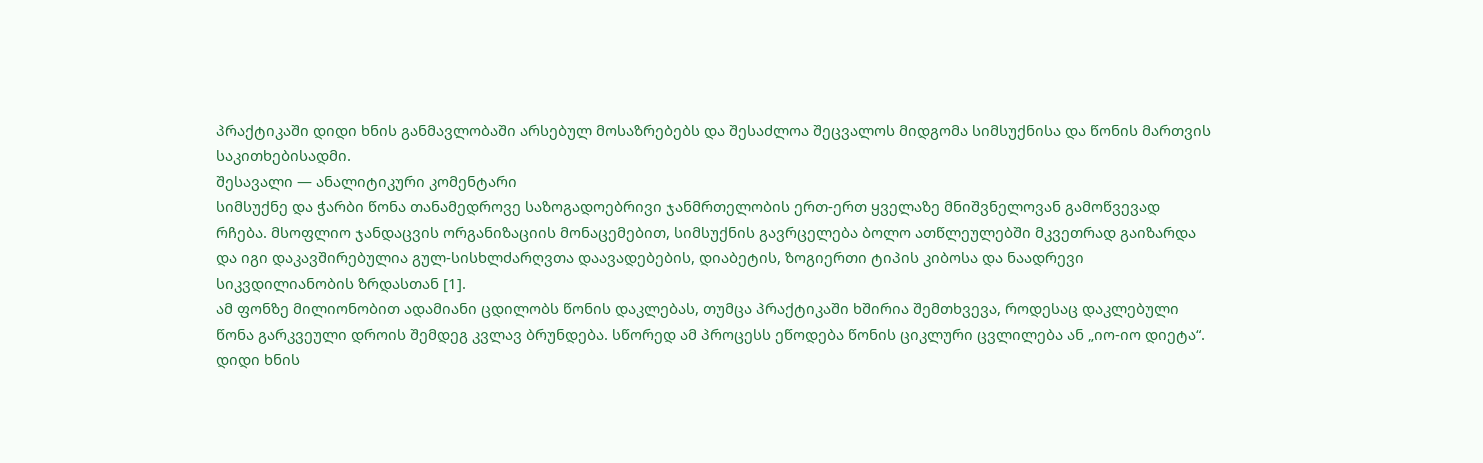პრაქტიკაში დიდი ხნის განმავლობაში არსებულ მოსაზრებებს და შესაძლოა შეცვალოს მიდგომა სიმსუქნისა და წონის მართვის საკითხებისადმი.
შესავალი — ანალიტიკური კომენტარი
სიმსუქნე და ჭარბი წონა თანამედროვე საზოგადოებრივი ჯანმრთელობის ერთ-ერთ ყველაზე მნიშვნელოვან გამოწვევად რჩება. მსოფლიო ჯანდაცვის ორგანიზაციის მონაცემებით, სიმსუქნის გავრცელება ბოლო ათწლეულებში მკვეთრად გაიზარდა და იგი დაკავშირებულია გულ-სისხლძარღვთა დაავადებების, დიაბეტის, ზოგიერთი ტიპის კიბოსა და ნაადრევი სიკვდილიანობის ზრდასთან [1].
ამ ფონზე მილიონობით ადამიანი ცდილობს წონის დაკლებას, თუმცა პრაქტიკაში ხშირია შემთხვევა, როდესაც დაკლებული წონა გარკვეული დროის შემდეგ კვლავ ბრუნდება. სწორედ ამ პროცესს ეწოდება წონის ციკლური ცვლილება ან „იო-იო დიეტა“.
დიდი ხნის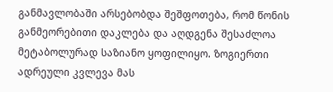განმავლობაში არსებობდა შეშფოთება, რომ წონის განმეორებითი დაკლება და აღდგენა შესაძლოა მეტაბოლურად საზიანო ყოფილიყო. ზოგიერთი ადრეული კვლევა მას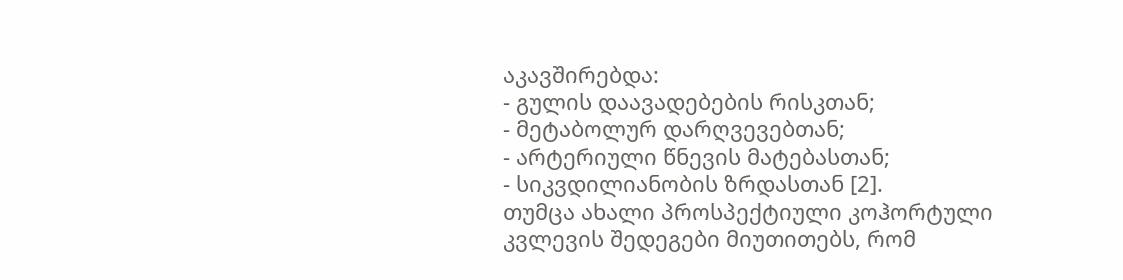აკავშირებდა:
- გულის დაავადებების რისკთან;
- მეტაბოლურ დარღვევებთან;
- არტერიული წნევის მატებასთან;
- სიკვდილიანობის ზრდასთან [2].
თუმცა ახალი პროსპექტიული კოჰორტული კვლევის შედეგები მიუთითებს, რომ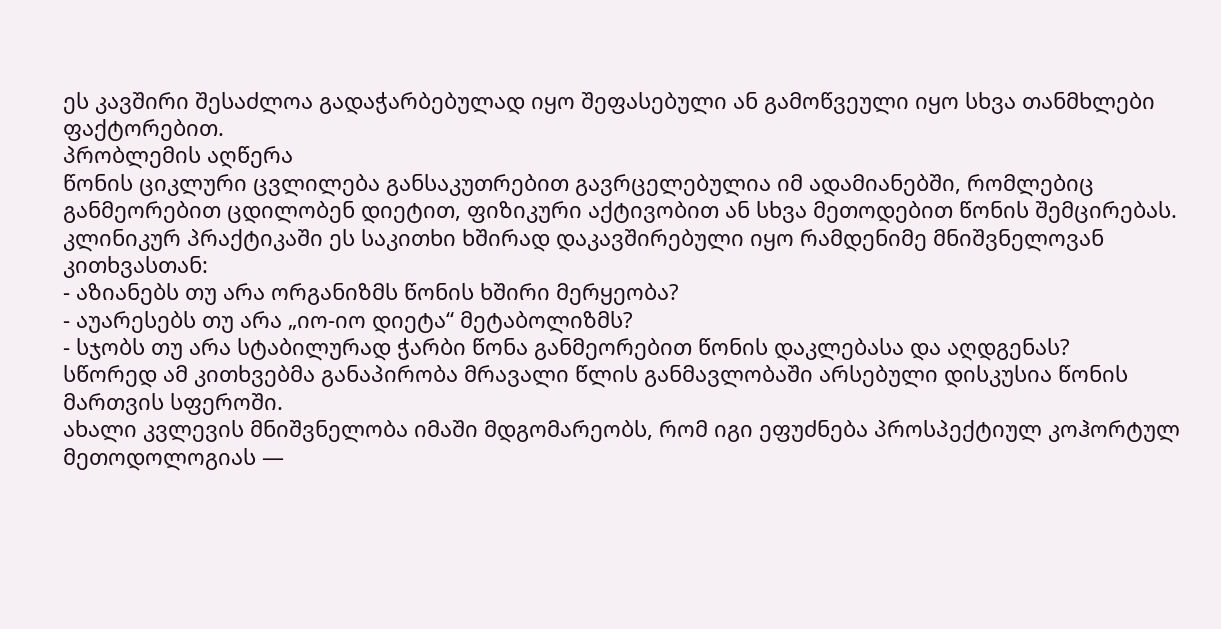ეს კავშირი შესაძლოა გადაჭარბებულად იყო შეფასებული ან გამოწვეული იყო სხვა თანმხლები ფაქტორებით.
პრობლემის აღწერა
წონის ციკლური ცვლილება განსაკუთრებით გავრცელებულია იმ ადამიანებში, რომლებიც განმეორებით ცდილობენ დიეტით, ფიზიკური აქტივობით ან სხვა მეთოდებით წონის შემცირებას.
კლინიკურ პრაქტიკაში ეს საკითხი ხშირად დაკავშირებული იყო რამდენიმე მნიშვნელოვან კითხვასთან:
- აზიანებს თუ არა ორგანიზმს წონის ხშირი მერყეობა?
- აუარესებს თუ არა „იო-იო დიეტა“ მეტაბოლიზმს?
- სჯობს თუ არა სტაბილურად ჭარბი წონა განმეორებით წონის დაკლებასა და აღდგენას?
სწორედ ამ კითხვებმა განაპირობა მრავალი წლის განმავლობაში არსებული დისკუსია წონის მართვის სფეროში.
ახალი კვლევის მნიშვნელობა იმაში მდგომარეობს, რომ იგი ეფუძნება პროსპექტიულ კოჰორტულ მეთოდოლოგიას —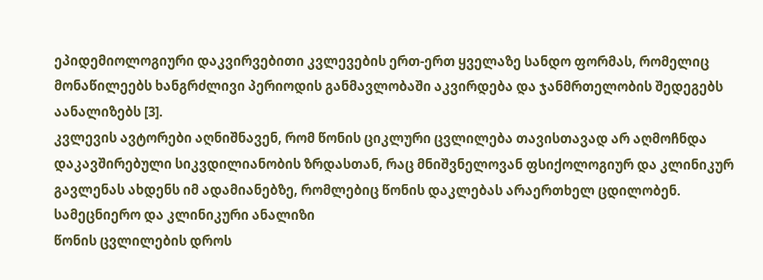ეპიდემიოლოგიური დაკვირვებითი კვლევების ერთ-ერთ ყველაზე სანდო ფორმას, რომელიც მონაწილეებს ხანგრძლივი პერიოდის განმავლობაში აკვირდება და ჯანმრთელობის შედეგებს აანალიზებს [3].
კვლევის ავტორები აღნიშნავენ, რომ წონის ციკლური ცვლილება თავისთავად არ აღმოჩნდა დაკავშირებული სიკვდილიანობის ზრდასთან, რაც მნიშვნელოვან ფსიქოლოგიურ და კლინიკურ გავლენას ახდენს იმ ადამიანებზე, რომლებიც წონის დაკლებას არაერთხელ ცდილობენ.
სამეცნიერო და კლინიკური ანალიზი
წონის ცვლილების დროს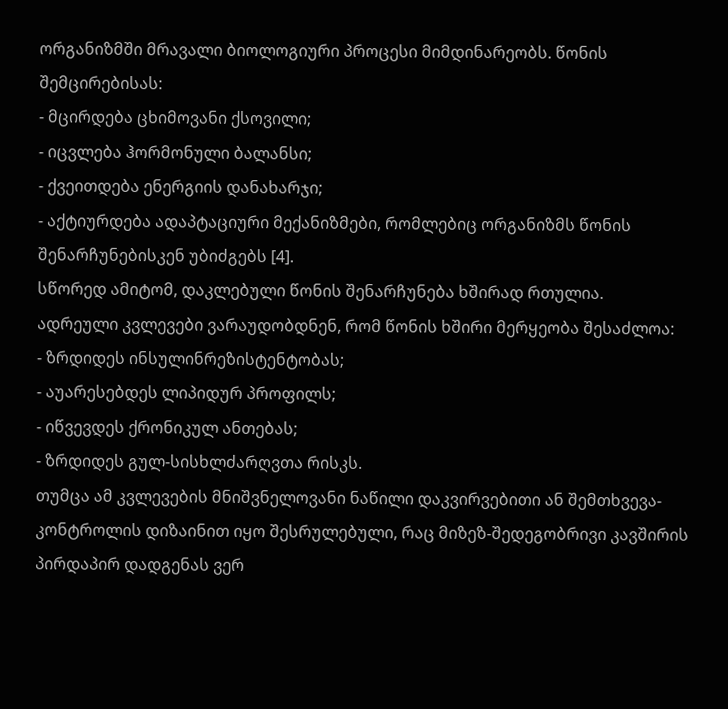ორგანიზმში მრავალი ბიოლოგიური პროცესი მიმდინარეობს. წონის შემცირებისას:
- მცირდება ცხიმოვანი ქსოვილი;
- იცვლება ჰორმონული ბალანსი;
- ქვეითდება ენერგიის დანახარჯი;
- აქტიურდება ადაპტაციური მექანიზმები, რომლებიც ორგანიზმს წონის შენარჩუნებისკენ უბიძგებს [4].
სწორედ ამიტომ, დაკლებული წონის შენარჩუნება ხშირად რთულია.
ადრეული კვლევები ვარაუდობდნენ, რომ წონის ხშირი მერყეობა შესაძლოა:
- ზრდიდეს ინსულინრეზისტენტობას;
- აუარესებდეს ლიპიდურ პროფილს;
- იწვევდეს ქრონიკულ ანთებას;
- ზრდიდეს გულ-სისხლძარღვთა რისკს.
თუმცა ამ კვლევების მნიშვნელოვანი ნაწილი დაკვირვებითი ან შემთხვევა-კონტროლის დიზაინით იყო შესრულებული, რაც მიზეზ-შედეგობრივი კავშირის პირდაპირ დადგენას ვერ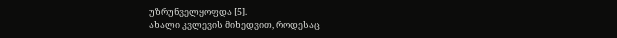უზრუნველყოფდა [5].
ახალი კვლევის მიხედვით, როდესაც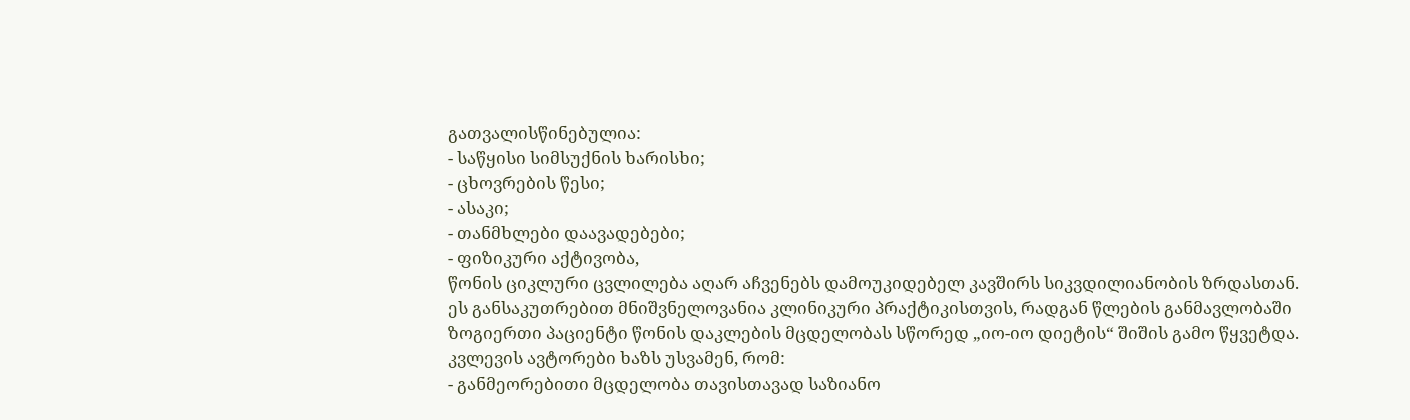გათვალისწინებულია:
- საწყისი სიმსუქნის ხარისხი;
- ცხოვრების წესი;
- ასაკი;
- თანმხლები დაავადებები;
- ფიზიკური აქტივობა,
წონის ციკლური ცვლილება აღარ აჩვენებს დამოუკიდებელ კავშირს სიკვდილიანობის ზრდასთან.
ეს განსაკუთრებით მნიშვნელოვანია კლინიკური პრაქტიკისთვის, რადგან წლების განმავლობაში ზოგიერთი პაციენტი წონის დაკლების მცდელობას სწორედ „იო-იო დიეტის“ შიშის გამო წყვეტდა.
კვლევის ავტორები ხაზს უსვამენ, რომ:
- განმეორებითი მცდელობა თავისთავად საზიანო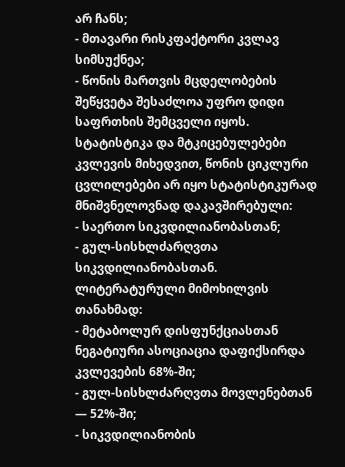არ ჩანს;
- მთავარი რისკფაქტორი კვლავ სიმსუქნეა;
- წონის მართვის მცდელობების შეწყვეტა შესაძლოა უფრო დიდი საფრთხის შემცველი იყოს.
სტატისტიკა და მტკიცებულებები
კვლევის მიხედვით, წონის ციკლური ცვლილებები არ იყო სტატისტიკურად მნიშვნელოვნად დაკავშირებული:
- საერთო სიკვდილიანობასთან;
- გულ-სისხლძარღვთა სიკვდილიანობასთან.
ლიტერატურული მიმოხილვის თანახმად:
- მეტაბოლურ დისფუნქციასთან ნეგატიური ასოციაცია დაფიქსირდა კვლევების 68%-ში;
- გულ-სისხლძარღვთა მოვლენებთან — 52%-ში;
- სიკვდილიანობის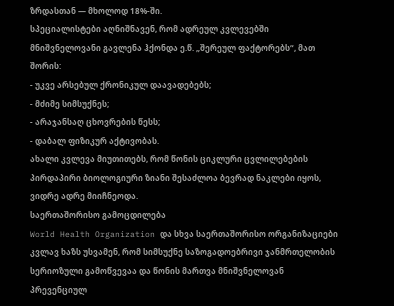ზრდასთან — მხოლოდ 18%-ში.
სპეციალისტები აღნიშნავენ, რომ ადრეულ კვლევებში მნიშვნელოვანი გავლენა ჰქონდა ე.წ. „შერეულ ფაქტორებს“, მათ შორის:
- უკვე არსებულ ქრონიკულ დაავადებებს;
- მძიმე სიმსუქნეს;
- არაჯანსაღ ცხოვრების წესს;
- დაბალ ფიზიკურ აქტივობას.
ახალი კვლევა მიუთითებს, რომ წონის ციკლური ცვლილებების პირდაპირი ბიოლოგიური ზიანი შესაძლოა ბევრად ნაკლები იყოს, ვიდრე ადრე მიიჩნეოდა.
საერთაშორისო გამოცდილება
World Health Organization და სხვა საერთაშორისო ორგანიზაციები კვლავ ხაზს უსვამენ, რომ სიმსუქნე საზოგადოებრივი ჯანმრთელობის სერიოზული გამოწვევაა და წონის მართვა მნიშვნელოვან პრევენციულ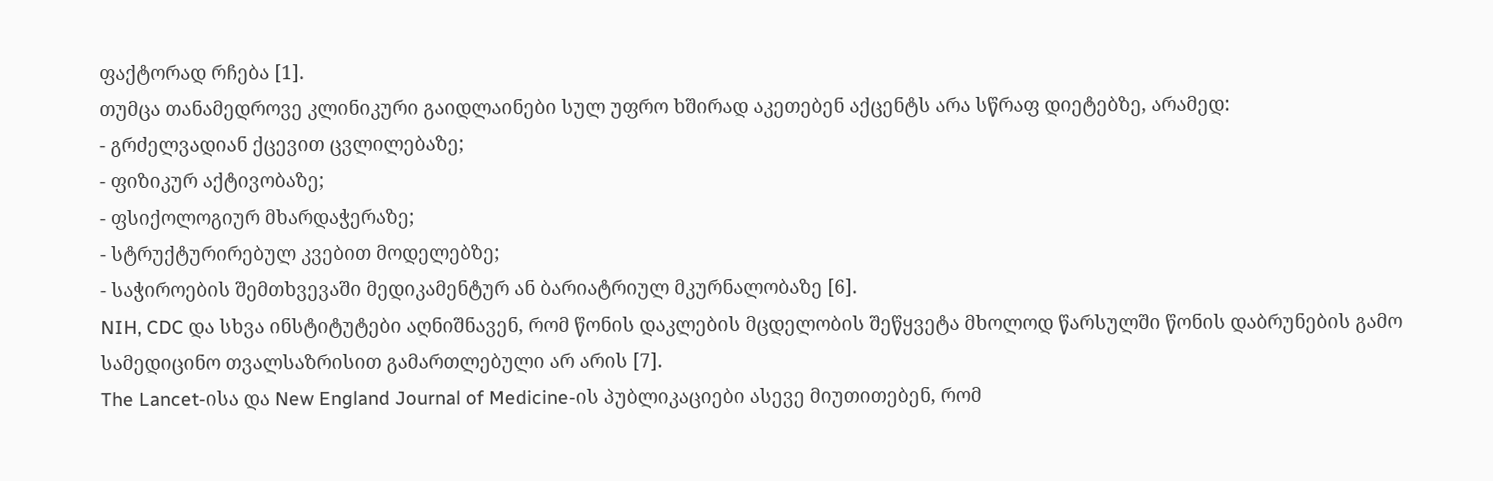ფაქტორად რჩება [1].
თუმცა თანამედროვე კლინიკური გაიდლაინები სულ უფრო ხშირად აკეთებენ აქცენტს არა სწრაფ დიეტებზე, არამედ:
- გრძელვადიან ქცევით ცვლილებაზე;
- ფიზიკურ აქტივობაზე;
- ფსიქოლოგიურ მხარდაჭერაზე;
- სტრუქტურირებულ კვებით მოდელებზე;
- საჭიროების შემთხვევაში მედიკამენტურ ან ბარიატრიულ მკურნალობაზე [6].
NIH, CDC და სხვა ინსტიტუტები აღნიშნავენ, რომ წონის დაკლების მცდელობის შეწყვეტა მხოლოდ წარსულში წონის დაბრუნების გამო სამედიცინო თვალსაზრისით გამართლებული არ არის [7].
The Lancet-ისა და New England Journal of Medicine-ის პუბლიკაციები ასევე მიუთითებენ, რომ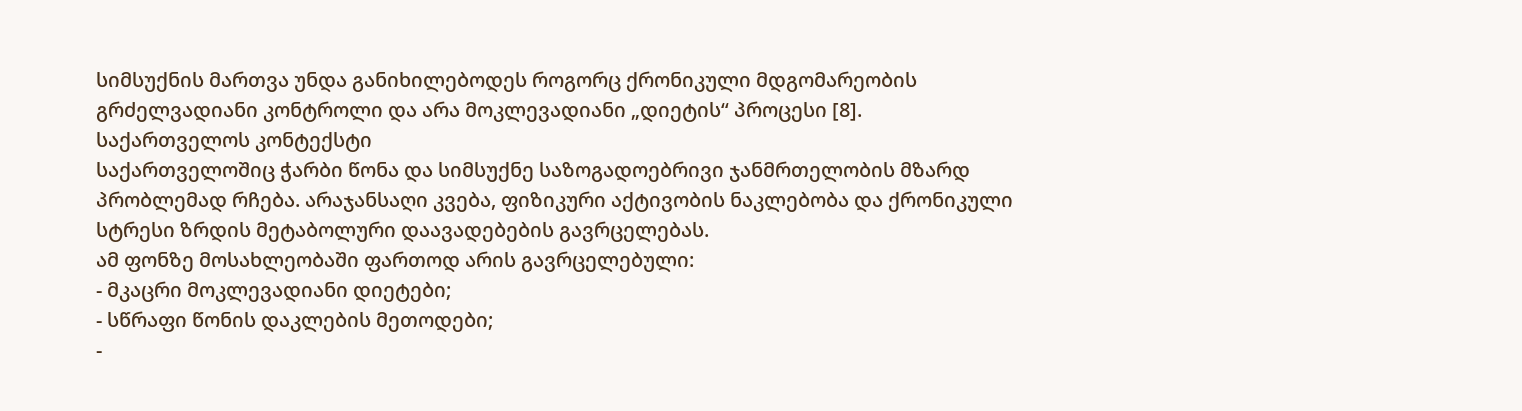სიმსუქნის მართვა უნდა განიხილებოდეს როგორც ქრონიკული მდგომარეობის გრძელვადიანი კონტროლი და არა მოკლევადიანი „დიეტის“ პროცესი [8].
საქართველოს კონტექსტი
საქართველოშიც ჭარბი წონა და სიმსუქნე საზოგადოებრივი ჯანმრთელობის მზარდ პრობლემად რჩება. არაჯანსაღი კვება, ფიზიკური აქტივობის ნაკლებობა და ქრონიკული სტრესი ზრდის მეტაბოლური დაავადებების გავრცელებას.
ამ ფონზე მოსახლეობაში ფართოდ არის გავრცელებული:
- მკაცრი მოკლევადიანი დიეტები;
- სწრაფი წონის დაკლების მეთოდები;
-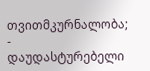თვითმკურნალობა;
- დაუდასტურებელი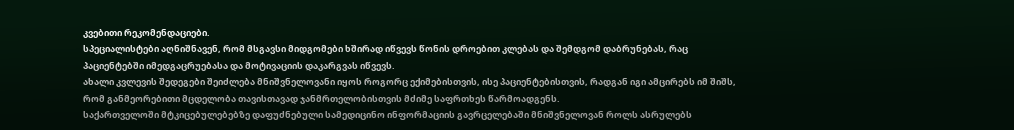კვებითი რეკომენდაციები.
სპეციალისტები აღნიშნავენ, რომ მსგავსი მიდგომები ხშირად იწვევს წონის დროებით კლებას და შემდგომ დაბრუნებას, რაც პაციენტებში იმედგაცრუებასა და მოტივაციის დაკარგვას იწვევს.
ახალი კვლევის შედეგები შეიძლება მნიშვნელოვანი იყოს როგორც ექიმებისთვის, ისე პაციენტებისთვის, რადგან იგი ამცირებს იმ შიშს, რომ განმეორებითი მცდელობა თავისთავად ჯანმრთელობისთვის მძიმე საფრთხეს წარმოადგენს.
საქართველოში მტკიცებულებებზე დაფუძნებული სამედიცინო ინფორმაციის გავრცელებაში მნიშვნელოვან როლს ასრულებს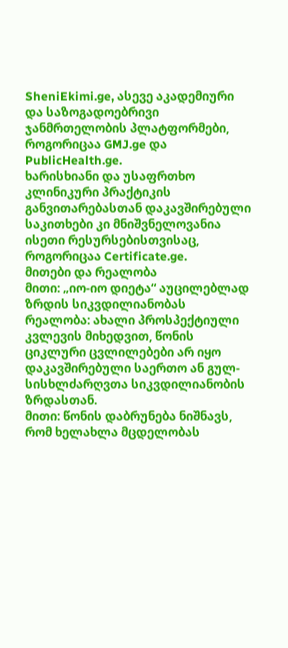SheniEkimi.ge, ასევე აკადემიური და საზოგადოებრივი ჯანმრთელობის პლატფორმები, როგორიცაა GMJ.ge და PublicHealth.ge.
ხარისხიანი და უსაფრთხო კლინიკური პრაქტიკის განვითარებასთან დაკავშირებული საკითხები კი მნიშვნელოვანია ისეთი რესურსებისთვისაც, როგორიცაა Certificate.ge.
მითები და რეალობა
მითი: „იო-იო დიეტა“ აუცილებლად ზრდის სიკვდილიანობას
რეალობა: ახალი პროსპექტიული კვლევის მიხედვით, წონის ციკლური ცვლილებები არ იყო დაკავშირებული საერთო ან გულ-სისხლძარღვთა სიკვდილიანობის ზრდასთან.
მითი: წონის დაბრუნება ნიშნავს, რომ ხელახლა მცდელობას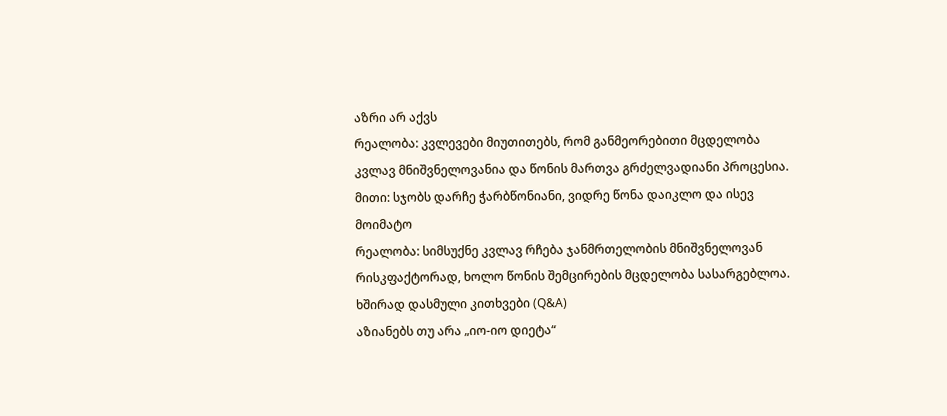აზრი არ აქვს
რეალობა: კვლევები მიუთითებს, რომ განმეორებითი მცდელობა კვლავ მნიშვნელოვანია და წონის მართვა გრძელვადიანი პროცესია.
მითი: სჯობს დარჩე ჭარბწონიანი, ვიდრე წონა დაიკლო და ისევ მოიმატო
რეალობა: სიმსუქნე კვლავ რჩება ჯანმრთელობის მნიშვნელოვან რისკფაქტორად, ხოლო წონის შემცირების მცდელობა სასარგებლოა.
ხშირად დასმული კითხვები (Q&A)
აზიანებს თუ არა „იო-იო დიეტა“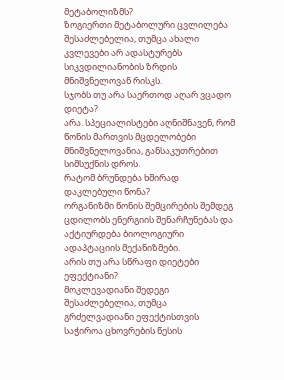მეტაბოლიზმს?
ზოგიერთი მეტაბოლური ცვლილება შესაძლებელია, თუმცა ახალი კვლევები არ ადასტურებს სიკვდილიანობის ზრდის მნიშვნელოვან რისკს.
სჯობს თუ არა საერთოდ აღარ ვცადო დიეტა?
არა. სპეციალისტები აღნიშნავენ, რომ წონის მართვის მცდელობები მნიშვნელოვანია, განსაკუთრებით სიმსუქნის დროს.
რატომ ბრუნდება ხშირად დაკლებული წონა?
ორგანიზმი წონის შემცირების შემდეგ ცდილობს ენერგიის შენარჩუნებას და აქტიურდება ბიოლოგიური ადაპტაციის მექანიზმები.
არის თუ არა სწრაფი დიეტები ეფექტიანი?
მოკლევადიანი შედეგი შესაძლებელია, თუმცა გრძელვადიანი ეფექტისთვის საჭიროა ცხოვრების წესის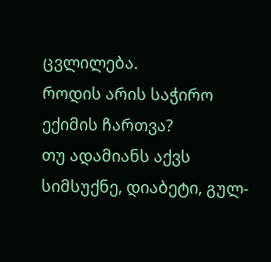ცვლილება.
როდის არის საჭირო ექიმის ჩართვა?
თუ ადამიანს აქვს სიმსუქნე, დიაბეტი, გულ-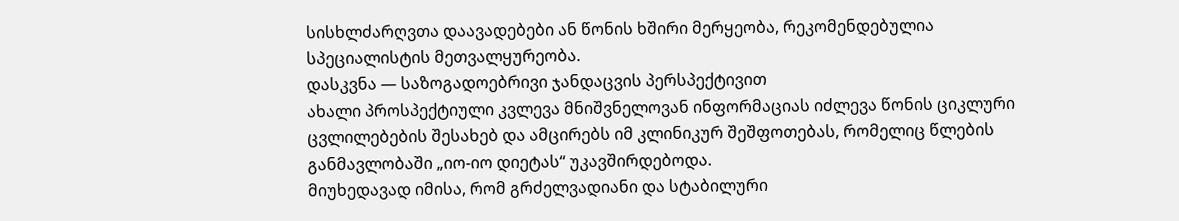სისხლძარღვთა დაავადებები ან წონის ხშირი მერყეობა, რეკომენდებულია სპეციალისტის მეთვალყურეობა.
დასკვნა — საზოგადოებრივი ჯანდაცვის პერსპექტივით
ახალი პროსპექტიული კვლევა მნიშვნელოვან ინფორმაციას იძლევა წონის ციკლური ცვლილებების შესახებ და ამცირებს იმ კლინიკურ შეშფოთებას, რომელიც წლების განმავლობაში „იო-იო დიეტას“ უკავშირდებოდა.
მიუხედავად იმისა, რომ გრძელვადიანი და სტაბილური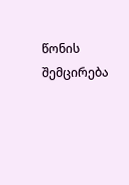წონის შემცირება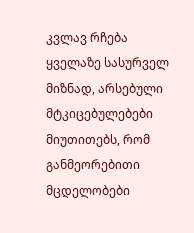კვლავ რჩება ყველაზე სასურველ მიზნად, არსებული მტკიცებულებები მიუთითებს, რომ განმეორებითი მცდელობები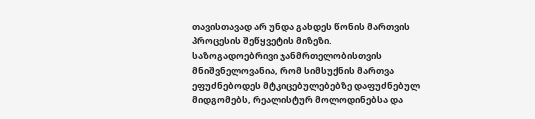თავისთავად არ უნდა გახდეს წონის მართვის პროცესის შეწყვეტის მიზეზი.
საზოგადოებრივი ჯანმრთელობისთვის მნიშვნელოვანია, რომ სიმსუქნის მართვა ეფუძნებოდეს მტკიცებულებებზე დაფუძნებულ მიდგომებს, რეალისტურ მოლოდინებსა და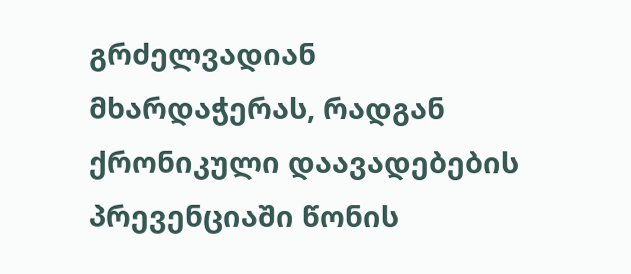გრძელვადიან მხარდაჭერას, რადგან ქრონიკული დაავადებების პრევენციაში წონის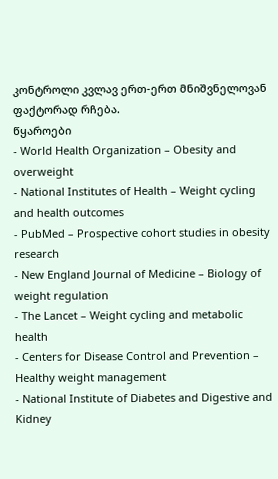კონტროლი კვლავ ერთ-ერთ მნიშვნელოვან ფაქტორად რჩება.
წყაროები
- World Health Organization – Obesity and overweight
- National Institutes of Health – Weight cycling and health outcomes
- PubMed – Prospective cohort studies in obesity research
- New England Journal of Medicine – Biology of weight regulation
- The Lancet – Weight cycling and metabolic health
- Centers for Disease Control and Prevention – Healthy weight management
- National Institute of Diabetes and Digestive and Kidney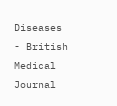Diseases
- British Medical Journal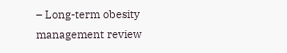– Long-term obesity management review